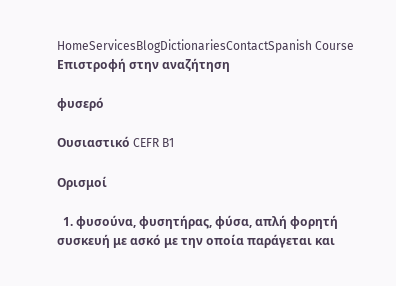HomeServicesBlogDictionariesContactSpanish Course
Επιστροφή στην αναζήτηση

φυσερό

Ουσιαστικό CEFR B1

Ορισμοί

  1. φυσούνα, φυσητήρας, φύσα, απλή φορητή συσκευή με ασκό με την οποία παράγεται και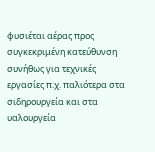φυσιέται αέρας προς συγκεκριμένη κατεύθυνση συνήθως για τεχνικές εργασίες π.χ. παλιότερα στα σιδηρουργεία και στα υαλουργεία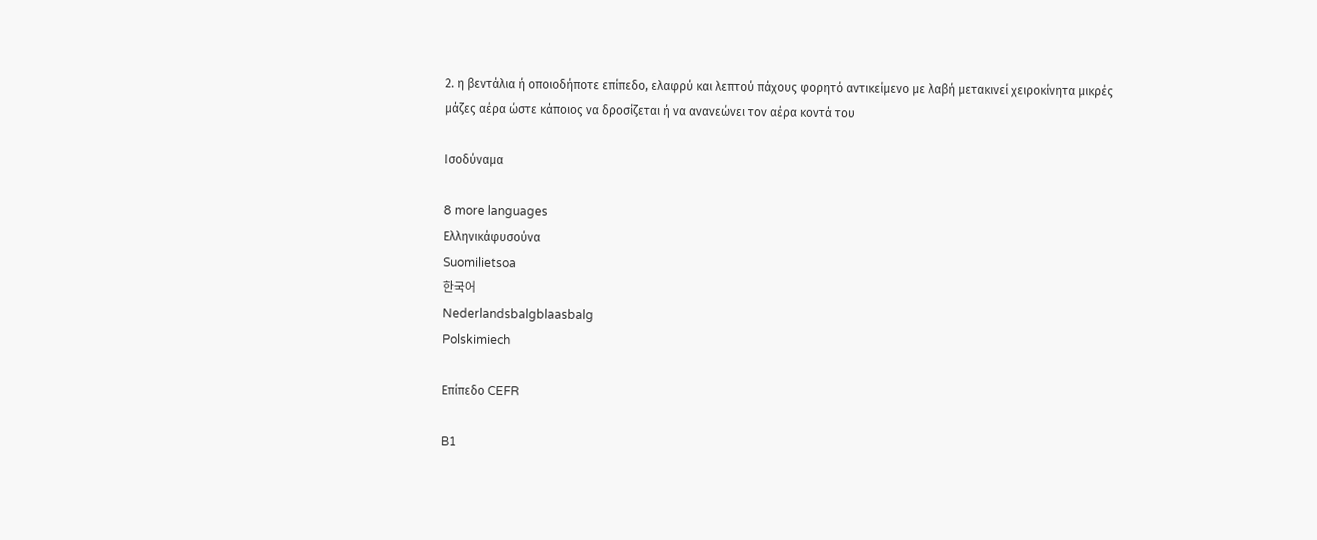2. η βεντάλια ή οποιοδήποτε επίπεδο, ελαφρύ και λεπτού πάχους φορητό αντικείμενο με λαβή μετακινεί χειροκίνητα μικρές μάζες αέρα ώστε κάποιος να δροσίζεται ή να ανανεώνει τον αέρα κοντά του

Ισοδύναμα

8 more languages
Ελληνικάφυσούνα
Suomilietsoa
한국어
Nederlandsbalgblaasbalg
Polskimiech

Επίπεδο CEFR

B1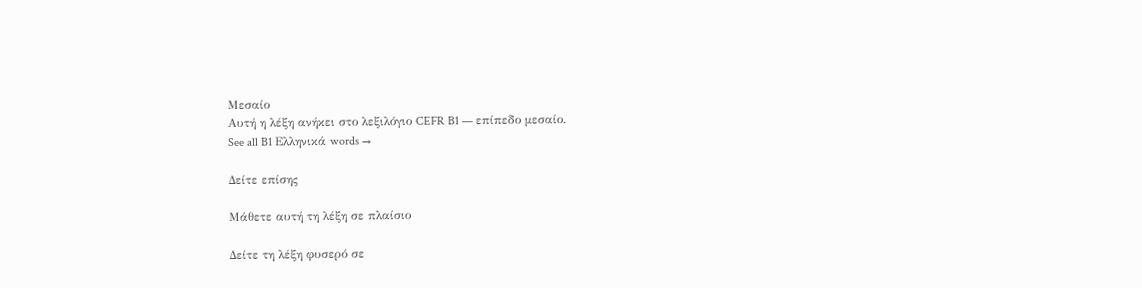Μεσαίο
Αυτή η λέξη ανήκει στο λεξιλόγιο CEFR B1 — επίπεδο μεσαίο.
See all B1 Ελληνικά words →

Δείτε επίσης

Μάθετε αυτή τη λέξη σε πλαίσιο

Δείτε τη λέξη φυσερό σε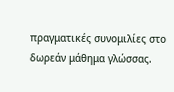πραγματικές συνομιλίες στο δωρεάν μάθημα γλώσσας.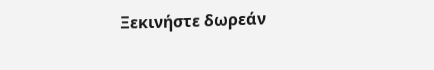Ξεκινήστε δωρεάν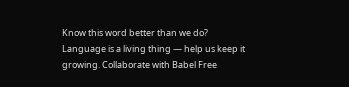Know this word better than we do? Language is a living thing — help us keep it growing. Collaborate with Babel Free